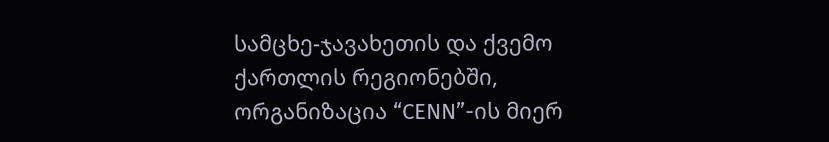სამცხე-ჯავახეთის და ქვემო ქართლის რეგიონებში, ორგანიზაცია “CENN”-ის მიერ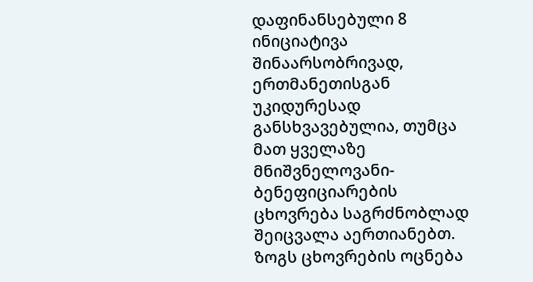დაფინანსებული 8 ინიციატივა შინაარსობრივად, ერთმანეთისგან უკიდურესად განსხვავებულია, თუმცა მათ ყველაზე მნიშვნელოვანი- ბენეფიციარების ცხოვრება საგრძნობლად შეიცვალა აერთიანებთ. ზოგს ცხოვრების ოცნება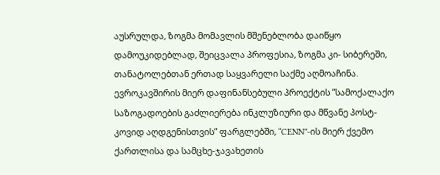აუსრულდა, ზოგმა მომავლის მშენებლობა დაიწყო დამოუკიდებლად, შეიცვალა პროფესია, ზოგმა კი- სიბერეში, თანატოლებთან ერთად საყვარელი საქმე აღმოაჩინა.
ევროკავშირის მიერ დაფინანსებული პროექტის “სამოქალაქო საზოგადოების გაძლიერება ინკლუზიური და მწვანე პოსტ-კოვიდ აღდგენისთვის“ ფარგლებში, “CENN”-ის მიერ ქვემო ქართლისა და სამცხე-ჯავახეთის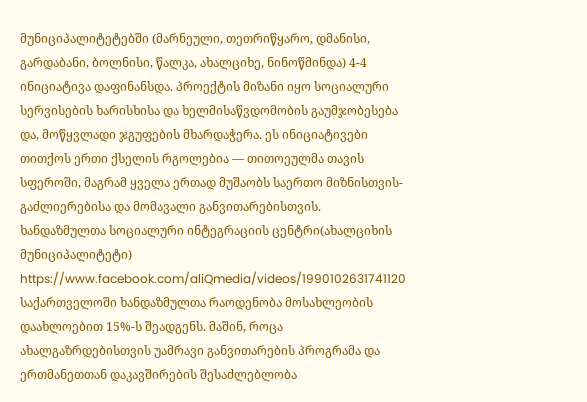მუნიციპალიტეტებში (მარნეული, თეთრიწყარო, დმანისი, გარდაბანი, ბოლნისი, წალკა, ახალციხე, ნინოწმინდა) 4-4 ინიციატივა დაფინანსდა. პროექტის მიზანი იყო სოციალური სერვისების ხარისხისა და ხელმისაწვდომობის გაუმჯობესება და, მოწყვლადი ჯგუფების მხარდაჭერა. ეს ინიციატივები თითქოს ერთი ქსელის რგოლებია — თითოეულმა თავის სფეროში, მაგრამ ყველა ერთად მუშაობს საერთო მიზნისთვის- გაძლიერებისა და მომავალი განვითარებისთვის.
ხანდაზმულთა სოციალური ინტეგრაციის ცენტრი(ახალციხის მუნიციპალიტეტი)
https://www.facebook.com/aliQmedia/videos/1990102631741120
საქართველოში ხანდაზმულთა რაოდენობა მოსახლეობის დაახლოებით 15%-ს შეადგენს. მაშინ, როცა ახალგაზრდებისთვის უამრავი განვითარების პროგრამა და ერთმანეთთან დაკავშირების შესაძლებლობა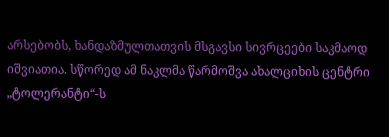არსებობს, ხანდაზმულთათვის მსგავსი სივრცეები საკმაოდ იშვიათია. სწორედ ამ ნაკლმა წარმოშვა ახალციხის ცენტრი „ტოლერანტი“-ს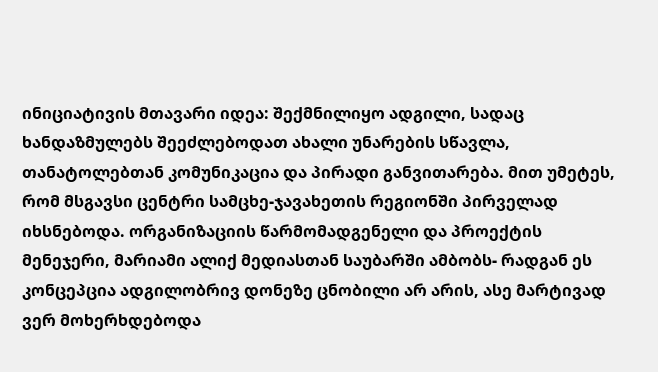ინიციატივის მთავარი იდეა: შექმნილიყო ადგილი, სადაც ხანდაზმულებს შეეძლებოდათ ახალი უნარების სწავლა, თანატოლებთან კომუნიკაცია და პირადი განვითარება. მით უმეტეს, რომ მსგავსი ცენტრი სამცხე-ჯავახეთის რეგიონში პირველად იხსნებოდა. ორგანიზაციის წარმომადგენელი და პროექტის მენეჯერი, მარიამი ალიქ მედიასთან საუბარში ამბობს- რადგან ეს კონცეპცია ადგილობრივ დონეზე ცნობილი არ არის, ასე მარტივად ვერ მოხერხდებოდა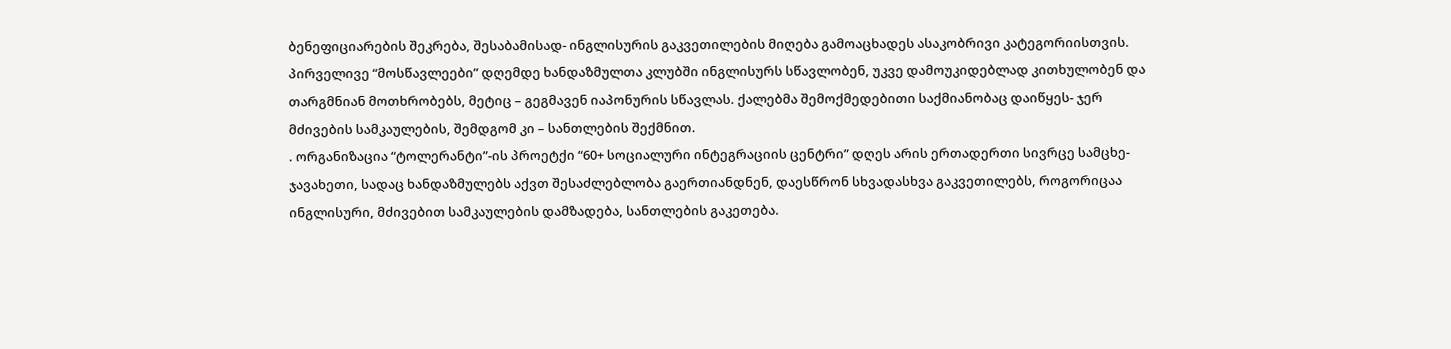ბენეფიციარების შეკრება, შესაბამისად- ინგლისურის გაკვეთილების მიღება გამოაცხადეს ასაკობრივი კატეგორიისთვის. პირველივე “მოსწავლეები” დღემდე ხანდაზმულთა კლუბში ინგლისურს სწავლობენ, უკვე დამოუკიდებლად კითხულობენ და თარგმნიან მოთხრობებს, მეტიც – გეგმავენ იაპონურის სწავლას. ქალებმა შემოქმედებითი საქმიანობაც დაიწყეს- ჯერ მძივების სამკაულების, შემდგომ კი – სანთლების შექმნით.
. ორგანიზაცია “ტოლერანტი”-ის პროეტქი “60+ სოციალური ინტეგრაციის ცენტრი” დღეს არის ერთადერთი სივრცე სამცხე-ჯავახეთი, სადაც ხანდაზმულებს აქვთ შესაძლებლობა გაერთიანდნენ, დაესწრონ სხვადასხვა გაკვეთილებს, როგორიცაა ინგლისური, მძივებით სამკაულების დამზადება, სანთლების გაკეთება.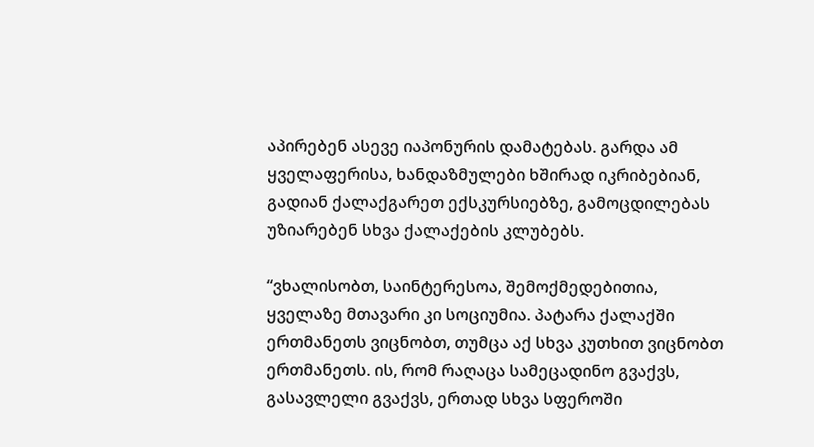აპირებენ ასევე იაპონურის დამატებას. გარდა ამ ყველაფერისა, ხანდაზმულები ხშირად იკრიბებიან, გადიან ქალაქგარეთ ექსკურსიებზე, გამოცდილებას უზიარებენ სხვა ქალაქების კლუბებს.

“ვხალისობთ, საინტერესოა, შემოქმედებითია, ყველაზე მთავარი კი სოციუმია. პატარა ქალაქში ერთმანეთს ვიცნობთ, თუმცა აქ სხვა კუთხით ვიცნობთ ერთმანეთს. ის, რომ რაღაცა სამეცადინო გვაქვს, გასავლელი გვაქვს, ერთად სხვა სფეროში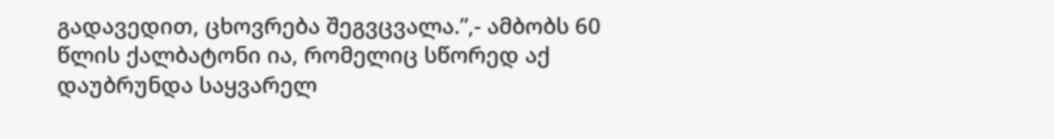გადავედით, ცხოვრება შეგვცვალა.”,- ამბობს 60 წლის ქალბატონი ია, რომელიც სწორედ აქ დაუბრუნდა საყვარელ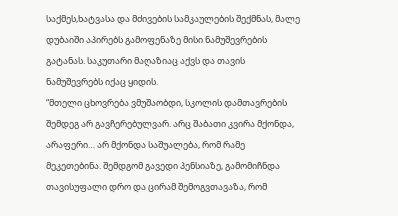საქმეს,ხატვასა და მძივების სამკაულების შექმნას, მალე დუბაიში აპირებს გამოფენაზე მისი ნამუშევრების გატანას. საკუთარი მაღაზიაც აქვს და თავის ნამუშევრებს იქაც ყიდის.
“მთელი ცხოვრება ვმუშაობდი, სკოლის დამთავრების შემდეგ არ გავჩერებულვარ. არც შაბათი კვირა მქონდა, არაფერი… არ მქონდა საშუალება, რომ რამე მეკეთებინა. შემდგომ გავედი პენსიაზე, გამომიჩნდა თავისუფალი დრო და ცირამ შემოგვთავაზა, რომ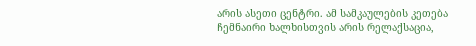არის ასეთი ცენტრი. ამ სამკაულების კეთება ჩემნაირი ხალხისთვის არის რელაქსაცია,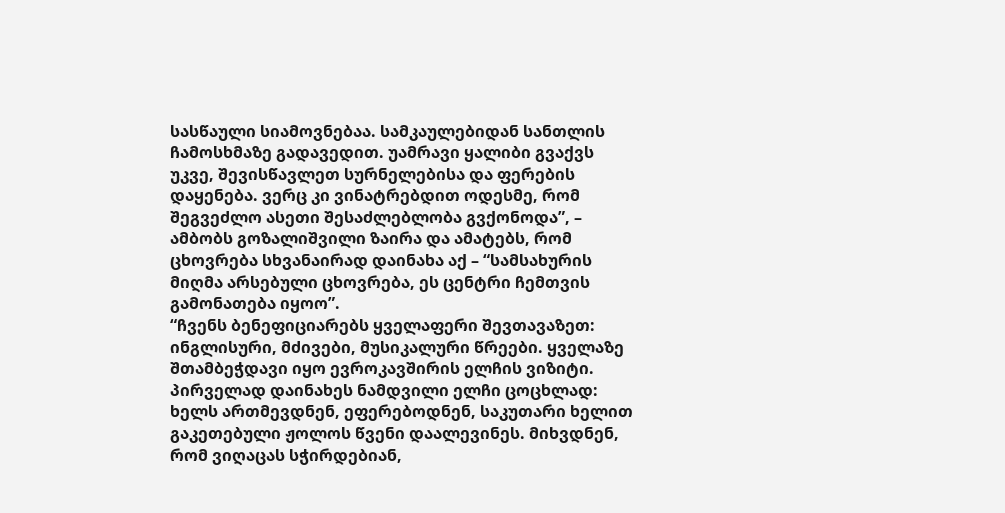სასწაული სიამოვნებაა. სამკაულებიდან სანთლის ჩამოსხმაზე გადავედით. უამრავი ყალიბი გვაქვს უკვე, შევისწავლეთ სურნელებისა და ფერების დაყენება. ვერც კი ვინატრებდით ოდესმე, რომ შეგვეძლო ასეთი შესაძლებლობა გვქონოდა”, – ამბობს გოზალიშვილი ზაირა და ამატებს, რომ ცხოვრება სხვანაირად დაინახა აქ – “სამსახურის მიღმა არსებული ცხოვრება, ეს ცენტრი ჩემთვის გამონათება იყოო”.
“ჩვენს ბენეფიციარებს ყველაფერი შევთავაზეთ: ინგლისური, მძივები, მუსიკალური წრეები. ყველაზე შთამბეჭდავი იყო ევროკავშირის ელჩის ვიზიტი. პირველად დაინახეს ნამდვილი ელჩი ცოცხლად: ხელს ართმევდნენ, ეფერებოდნენ, საკუთარი ხელით გაკეთებული ჟოლოს წვენი დაალევინეს. მიხვდნენ, რომ ვიღაცას სჭირდებიან,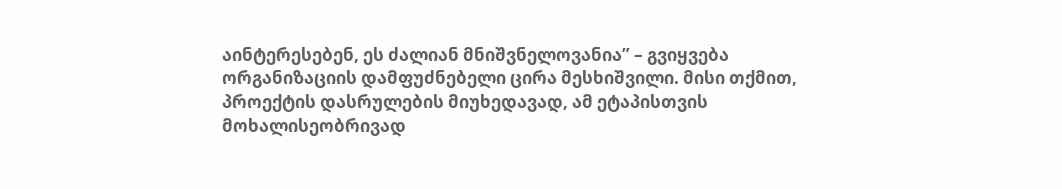აინტერესებენ, ეს ძალიან მნიშვნელოვანია” – გვიყვება ორგანიზაციის დამფუძნებელი ცირა მესხიშვილი. მისი თქმით, პროექტის დასრულების მიუხედავად, ამ ეტაპისთვის მოხალისეობრივად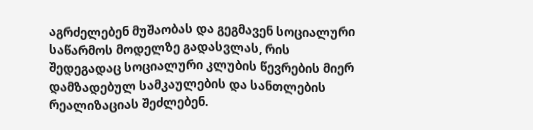აგრძელებენ მუშაობას და გეგმავენ სოციალური საწარმოს მოდელზე გადასვლას, რის შედეგადაც სოციალური კლუბის წევრების მიერ დამზადებულ სამკაულების და სანთლების რეალიზაციას შეძლებენ.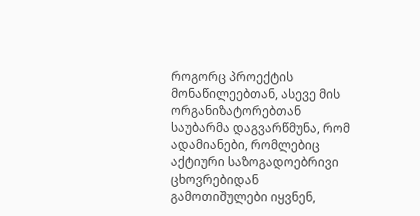როგორც პროექტის მონაწილეებთან, ასევე მის ორგანიზატორებთან საუბარმა დაგვარწმუნა, რომ ადამიანები, რომლებიც აქტიური საზოგადოებრივი ცხოვრებიდან გამოთიშულები იყვნენ,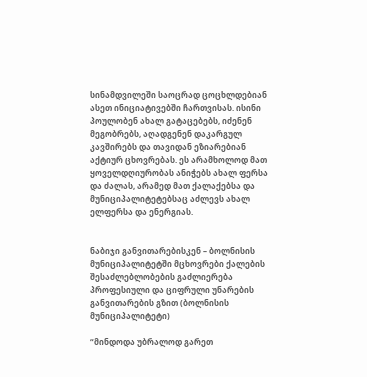სინამდვილეში საოცრად ცოცხლდებიან ასეთ ინიციატივებში ჩართვისას. ისინი პოულობენ ახალ გატაცებებს, იძენენ მეგობრებს, აღადგენენ დაკარგულ კავშირებს და თავიდან ეზიარებიან აქტიურ ცხოვრებას. ეს არამხოლოდ მათ ყოველდღიურობას ანიჭებს ახალ ფერსა და ძალას, არამედ მათ ქალაქებსა და მუნიციპალიტეტებსაც აძლევს ახალ ელფერსა და ენერგიას.


ნაბიჯი განვითარებისკენ – ბოლნისის მუნიციპალიტეტში მცხოვრები ქალების შესაძლებლობების გაძლიერება პროფესიული და ციფრული უნარების განვითარების გზით (ბოლნისის მუნიციპალიტეტი)

“მინდოდა უბრალოდ გარეთ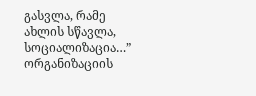გასვლა, რამე ახლის სწავლა, სოციალიზაცია…” ორგანიზაციის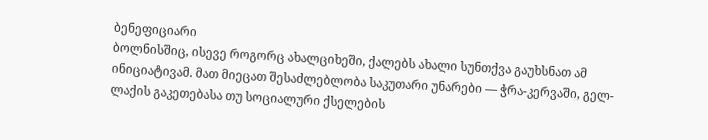ბენეფიციარი
ბოლნისშიც, ისევე როგორც ახალციხეში, ქალებს ახალი სუნთქვა გაუხსნათ ამ ინიციატივამ. მათ მიეცათ შესაძლებლობა საკუთარი უნარები — ჭრა-კერვაში, გელ-ლაქის გაკეთებასა თუ სოციალური ქსელების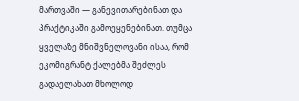მართვაში — განევითარებინათ და პრაქტიკაში გამოეყენებინათ. თუმცა ყველაზე მნიშვნელოვანი ისაა, რომ ეკომიგრანტ ქალებმა შეძლეს გადაელახათ მხოლოდ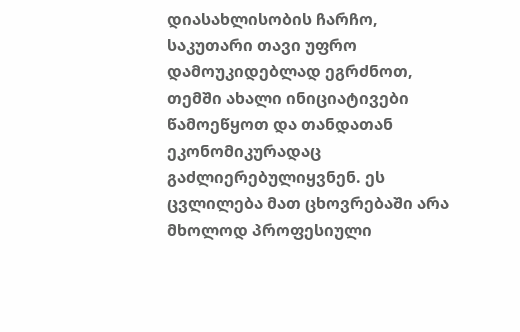დიასახლისობის ჩარჩო, საკუთარი თავი უფრო დამოუკიდებლად ეგრძნოთ, თემში ახალი ინიციატივები წამოეწყოთ და თანდათან ეკონომიკურადაც გაძლიერებულიყვნენ. ეს ცვლილება მათ ცხოვრებაში არა მხოლოდ პროფესიული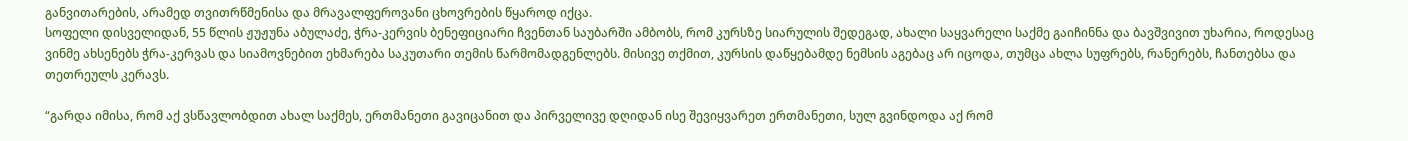განვითარების, არამედ თვითრწმენისა და მრავალფეროვანი ცხოვრების წყაროდ იქცა.
სოფელი დისველიდან, 55 წლის ჟუჟუნა აბულაძე, ჭრა-კერვის ბენეფიციარი ჩვენთან საუბარში ამბობს, რომ კურსზე სიარულის შედეგად, ახალი საყვარელი საქმე გაიჩინნა და ბავშვივით უხარია, როდესაც ვინმე ახსენებს ჭრა-კერვას და სიამოვნებით ეხმარება საკუთარი თემის წარმომადგენლებს. მისივე თქმით, კურსის დაწყებამდე ნემსის აგებაც არ იცოდა, თუმცა ახლა სუფრებს, რანერებს, ჩანთებსა და თეთრეულს კერავს.

“გარდა იმისა, რომ აქ ვსწავლობდით ახალ საქმეს, ერთმანეთი გავიცანით და პირველივე დღიდან ისე შევიყვარეთ ერთმანეთი, სულ გვინდოდა აქ რომ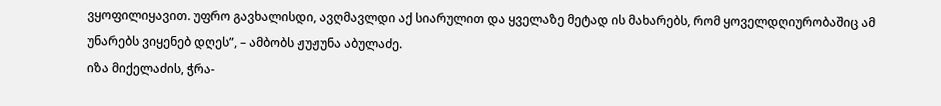ვყოფილიყავით. უფრო გავხალისდი, ავღმავლდი აქ სიარულით და ყველაზე მეტად ის მახარებს, რომ ყოველდღიურობაშიც ამ უნარებს ვიყენებ დღეს”, – ამბობს ჟუჟუნა აბულაძე.
იზა მიქელაძის, ჭრა-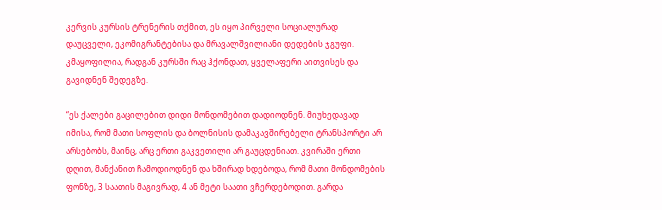კერვის კურსის ტრენერის თქმით, ეს იყო პირველი სოციალურად დაუცველი, ეკომიგრანტებისა და მრავალშვილიანი დედების ჯგუფი. კმაყოფილია, რადგან კურსში რაც ჰქონდათ, ყველაფერი აითვისეს და გავიდნენ შედეგზე.

“ეს ქალები გაცილებით დიდი მონდომებით დადიოდნენ. მიუხედავად იმისა, რომ მათი სოფლის და ბოლნისის დამაკავშირებელი ტრანსპორტი არ არსებობს, მაინც, არც ერთი გაკვეთილი არ გაუცდენიათ. კვირაში ერთი დღით, მანქანით ჩამოდიოდნენ და ხშირად ხდებოდა, რომ მათი მონდომების ფონზე, 3 საათის მაგივრად, 4 ან მეტი საათი ვჩერდებოდით. გარდა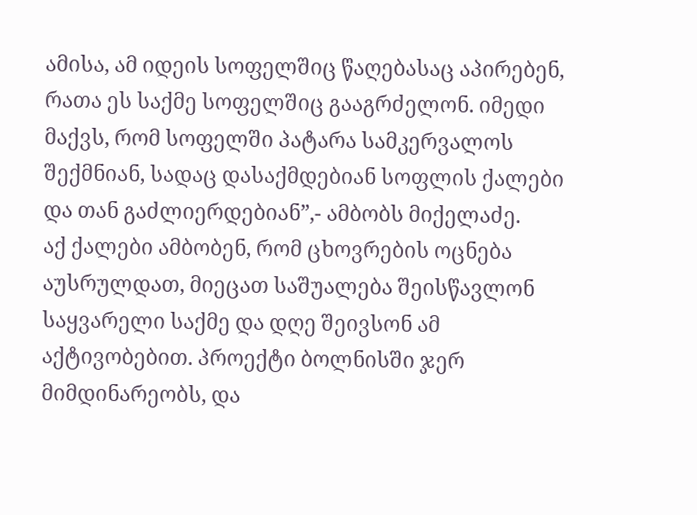ამისა, ამ იდეის სოფელშიც წაღებასაც აპირებენ, რათა ეს საქმე სოფელშიც გააგრძელონ. იმედი მაქვს, რომ სოფელში პატარა სამკერვალოს შექმნიან, სადაც დასაქმდებიან სოფლის ქალები და თან გაძლიერდებიან”,- ამბობს მიქელაძე.
აქ ქალები ამბობენ, რომ ცხოვრების ოცნება აუსრულდათ, მიეცათ საშუალება შეისწავლონ საყვარელი საქმე და დღე შეივსონ ამ აქტივობებით. პროექტი ბოლნისში ჯერ მიმდინარეობს, და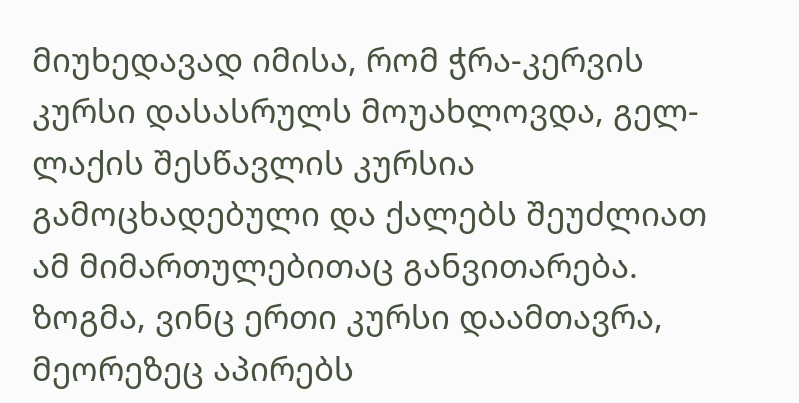მიუხედავად იმისა, რომ ჭრა-კერვის კურსი დასასრულს მოუახლოვდა, გელ-ლაქის შესწავლის კურსია გამოცხადებული და ქალებს შეუძლიათ ამ მიმართულებითაც განვითარება. ზოგმა, ვინც ერთი კურსი დაამთავრა, მეორეზეც აპირებს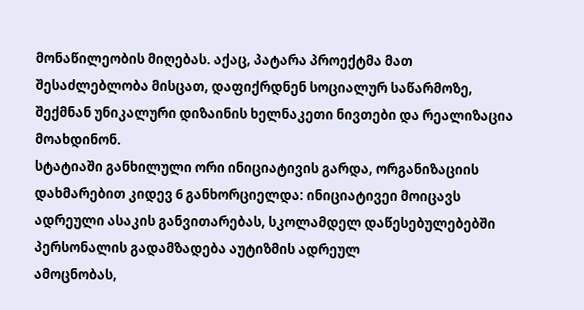მონაწილეობის მიღებას. აქაც, პატარა პროექტმა მათ შესაძლებლობა მისცათ, დაფიქრდნენ სოციალურ საწარმოზე, შექმნან უნიკალური დიზაინის ხელნაკეთი ნივთები და რეალიზაცია მოახდინონ.
სტატიაში განხილული ორი ინიციატივის გარდა, ორგანიზაციის დახმარებით კიდევ 6 განხორციელდა: ინიციატივეი მოიცავს ადრეული ასაკის განვითარებას, სკოლამდელ დაწესებულებებში პერსონალის გადამზადება აუტიზმის ადრეულ
ამოცნობას,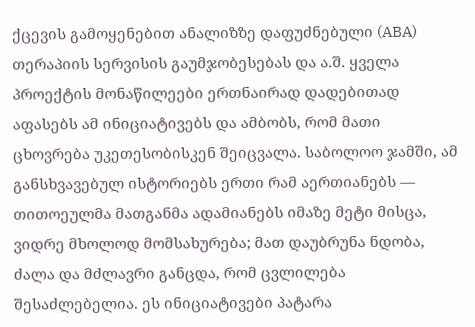ქცევის გამოყენებით ანალიზზე დაფუძნებული (ABA) თერაპიის სერვისის გაუმჯობესებას და ა.შ. ყველა პროექტის მონაწილეები ერთნაირად დადებითად აფასებს ამ ინიციატივებს და ამბობს, რომ მათი ცხოვრება უკეთესობისკენ შეიცვალა. საბოლოო ჯამში, ამ განსხვავებულ ისტორიებს ერთი რამ აერთიანებს — თითოეულმა მათგანმა ადამიანებს იმაზე მეტი მისცა, ვიდრე მხოლოდ მომსახურება; მათ დაუბრუნა ნდობა, ძალა და მძლავრი განცდა, რომ ცვლილება შესაძლებელია. ეს ინიციატივები პატარა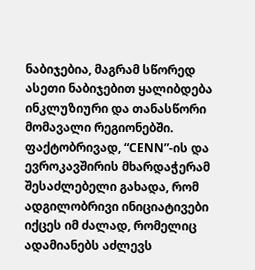ნაბიჯებია, მაგრამ სწორედ ასეთი ნაბიჯებით ყალიბდება ინკლუზიური და თანასწორი მომავალი რეგიონებში. ფაქტობრივად, “CENN”-ის და ევროკავშირის მხარდაჭერამ შესაძლებელი გახადა, რომ ადგილობრივი ინიციატივები იქცეს იმ ძალად, რომელიც ადამიანებს აძლევს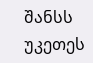შანსს უკეთეს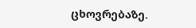ცხოვრებაზე.